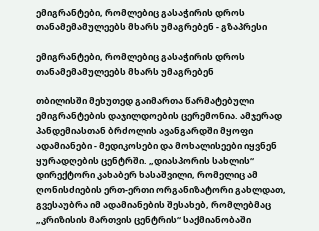ემიგრანტები, რომლებიც გასაჭირის დროს თანამემამულეებს მხარს უმაგრებენ - გზაპრესი

ემიგრანტები, რომლებიც გასაჭირის დროს თანამემამულეებს მხარს უმაგრებენ

თბილისში მეხუთედ გაიმართა წარმატებული ემიგრანტების დაჯილდოების ცერემონია. ამჯერად პანდემიასთან ბრძოლის ავანგარდში მყოფი ადამიანები - მედიკოსები და მოხალისეები იყვნენ ყურადღების ცენტრში. „დიასპორის სახლის“ დირექტორი კახაბერ ხასაშვილი, რომელიც ამ ღონისძიების ერთ-ერთი ორგანიზატორი გახლდათ, გვესაუბრა იმ ადამიანების შესახებ, რომლებმაც „კრიზისის მართვის ცენტრის“ საქმიანობაში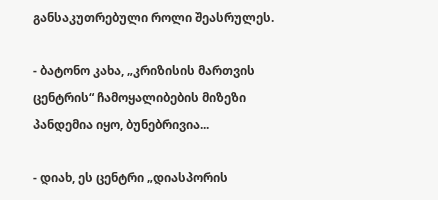განსაკუთრებული როლი შეასრულეს.

- ბატონო კახა, „კრიზისის მართვის ცენტრის“ ჩამოყალიბების მიზეზი პანდემია იყო, ბუნებრივია...

- დიახ, ეს ცენტრი „დიასპორის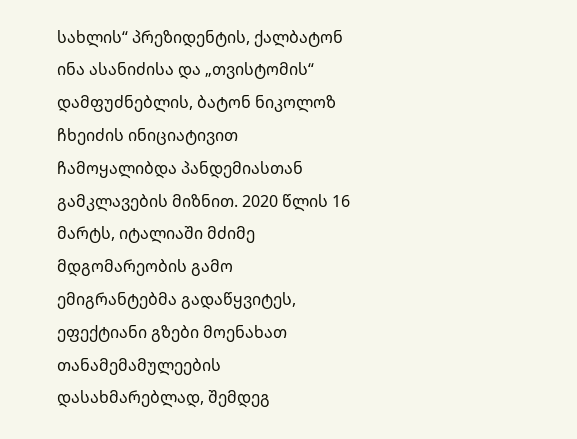სახლის“ პრეზიდენტის, ქალბატონ ინა ასანიძისა და „თვისტომის“ დამფუძნებლის, ბატონ ნიკოლოზ ჩხეიძის ინიციატივით ჩამოყალიბდა პანდემიასთან გამკლავების მიზნით. 2020 წლის 16 მარტს, იტალიაში მძიმე მდგომარეობის გამო ემიგრანტებმა გადაწყვიტეს, ეფექტიანი გზები მოენახათ თანამემამულეების დასახმარებლად, შემდეგ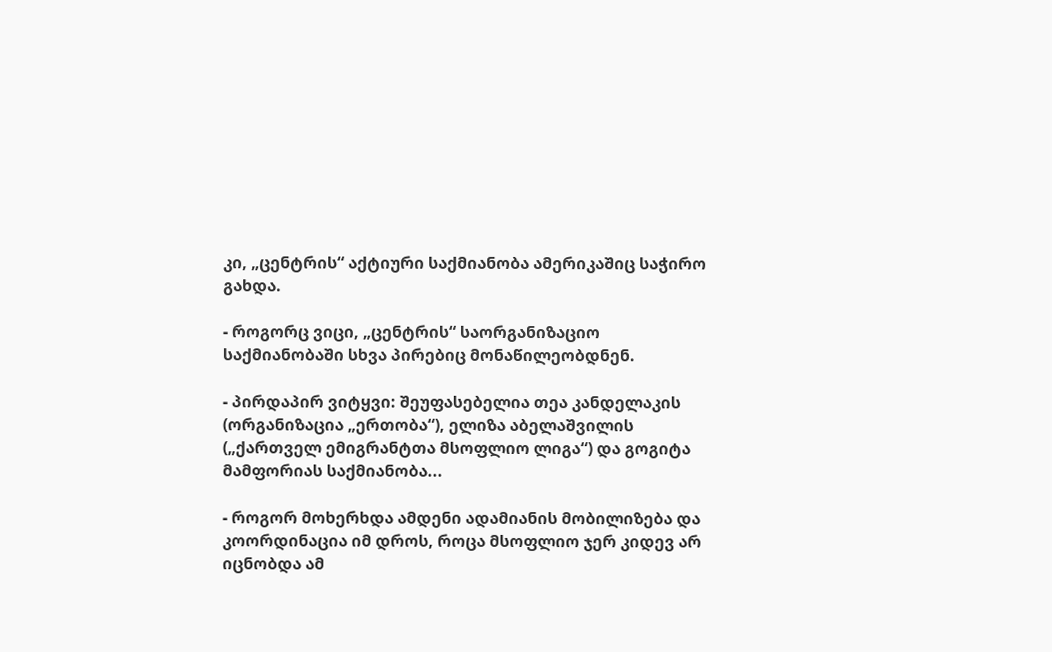კი, „ცენტრის“ აქტიური საქმიანობა ამერიკაშიც საჭირო გახდა.

- როგორც ვიცი, „ცენტრის“ საორგანიზაციო საქმიანობაში სხვა პირებიც მონაწილეობდნენ.

- პირდაპირ ვიტყვი: შეუფასებელია თეა კანდელაკის (ორგანიზაცია „ერთობა“), ელიზა აბელაშვილის („ქართველ ემიგრანტთა მსოფლიო ლიგა“) და გოგიტა მამფორიას საქმიანობა...

- როგორ მოხერხდა ამდენი ადამიანის მობილიზება და კოორდინაცია იმ დროს, როცა მსოფლიო ჯერ კიდევ არ იცნობდა ამ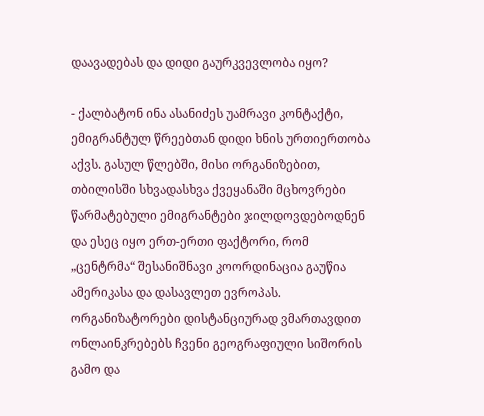დაავადებას და დიდი გაურკვევლობა იყო?

- ქალბატონ ინა ასანიძეს უამრავი კონტაქტი, ემიგრანტულ წრეებთან დიდი ხნის ურთიერთობა აქვს. გასულ წლებში, მისი ორგანიზებით, თბილისში სხვადასხვა ქვეყანაში მცხოვრები წარმატებული ემიგრანტები ჯილდოვდებოდნენ და ესეც იყო ერთ-ერთი ფაქტორი, რომ „ცენტრმა“ შესანიშნავი კოორდინაცია გაუწია ამერიკასა და დასავლეთ ევროპას. ორგანიზატორები დისტანციურად ვმართავდით ონლაინკრებებს ჩვენი გეოგრაფიული სიშორის გამო და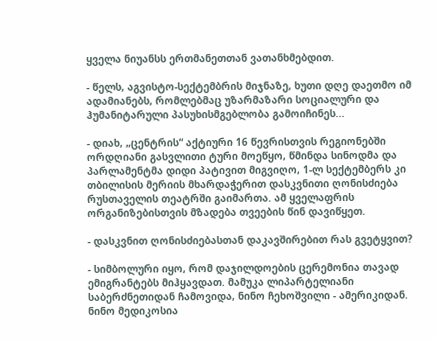ყველა ნიუანსს ერთმანეთთან ვათანხმებდით.

- წელს, აგვისტო-სექტემბრის მიჯნაზე, ხუთი დღე დაეთმო იმ ადამიანებს, რომლებმაც უზარმაზარი სოციალური და ჰუმანიტარული პასუხისმგებლობა გამოიჩინეს...

- დიახ, „ცენტრის“ აქტიური 16 წევრისთვის რეგიონებში ორდღიანი გასვლითი ტური მოეწყო, წმინდა სინოდმა და პარლამენტმა დიდი პატივით მიგვიღო, 1-ლ სექტემბერს კი თბილისის მერიის მხარდაჭერით დასკვნითი ღონისძიება რუსთაველის თეატრში გაიმართა. ამ ყველაფრის ორგანიზებისთვის მზადება თვეების წინ დავიწყეთ.

- დასკვნით ღონისძიებასთან დაკავშირებით რას გვეტყვით?

- სიმბოლური იყო, რომ დაჯილდოების ცერემონია თავად ემიგრანტებს მიჰყავდათ. მამუკა ლიპარტელიანი საბერძნეთიდან ჩამოვიდა, ნინო ჩეხოშვილი - ამერიკიდან. ნინო მედიკოსია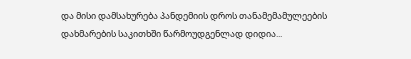და მისი დამსახურება პანდემიის დროს თანამემამულეების დახმარების საკითხში წარმოუდგენლად დიდია...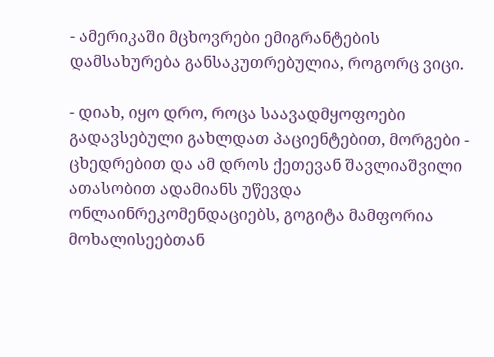- ამერიკაში მცხოვრები ემიგრანტების დამსახურება განსაკუთრებულია, როგორც ვიცი.

- დიახ, იყო დრო, როცა საავადმყოფოები გადავსებული გახლდათ პაციენტებით, მორგები - ცხედრებით და ამ დროს ქეთევან შავლიაშვილი ათასობით ადამიანს უწევდა ონლაინრეკომენდაციებს, გოგიტა მამფორია მოხალისეებთან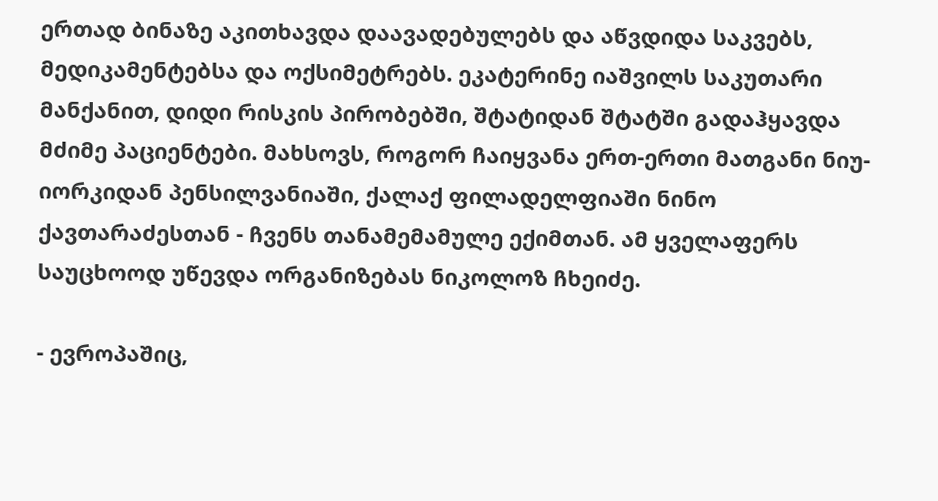ერთად ბინაზე აკითხავდა დაავადებულებს და აწვდიდა საკვებს, მედიკამენტებსა და ოქსიმეტრებს. ეკატერინე იაშვილს საკუთარი მანქანით, დიდი რისკის პირობებში, შტატიდან შტატში გადაჰყავდა მძიმე პაციენტები. მახსოვს, როგორ ჩაიყვანა ერთ-ერთი მათგანი ნიუ-იორკიდან პენსილვანიაში, ქალაქ ფილადელფიაში ნინო ქავთარაძესთან - ჩვენს თანამემამულე ექიმთან. ამ ყველაფერს საუცხოოდ უწევდა ორგანიზებას ნიკოლოზ ჩხეიძე.

- ევროპაშიც,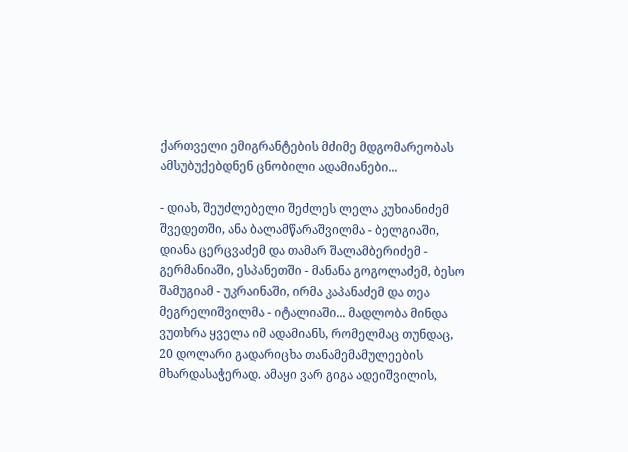ქართველი ემიგრანტების მძიმე მდგომარეობას ამსუბუქებდნენ ცნობილი ადამიანები...

- დიახ, შეუძლებელი შეძლეს ლელა კუხიანიძემ შვედეთში, ანა ბალამწარაშვილმა - ბელგიაში, დიანა ცერცვაძემ და თამარ შალამბერიძემ - გერმანიაში, ესპანეთში - მანანა გოგოლაძემ, ბესო შამუგიამ - უკრაინაში, ირმა კაპანაძემ და თეა მეგრელიშვილმა - იტალიაში... მადლობა მინდა ვუთხრა ყველა იმ ადამიანს, რომელმაც თუნდაც, 20 დოლარი გადარიცხა თანამემამულეების მხარდასაჭერად. ამაყი ვარ გიგა ადეიშვილის,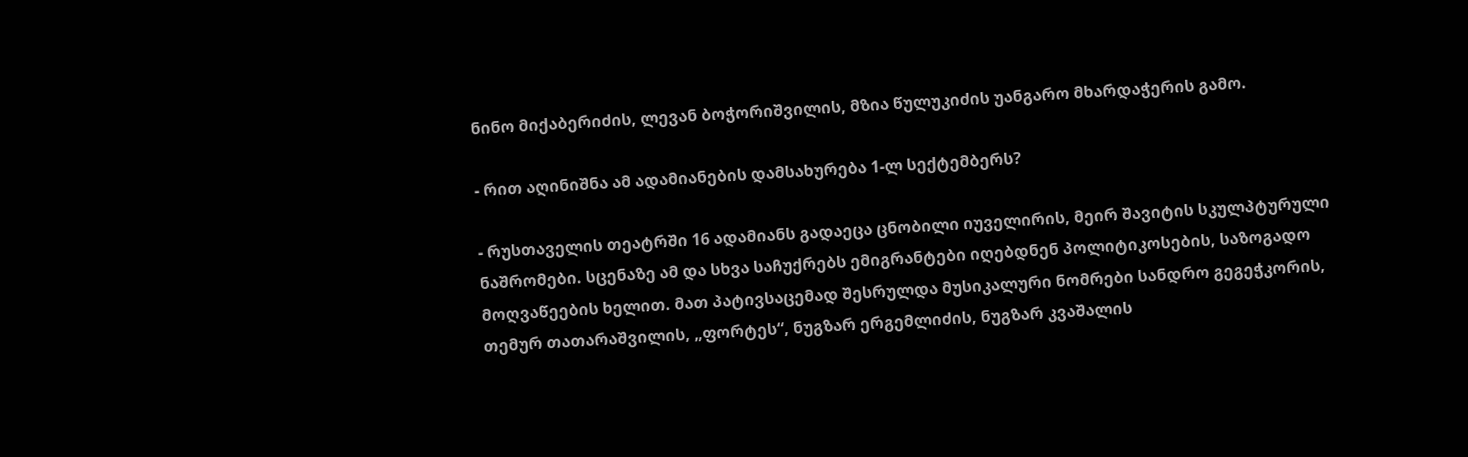ნინო მიქაბერიძის, ლევან ბოჭორიშვილის, მზია წულუკიძის უანგარო მხარდაჭერის გამო.

- რით აღინიშნა ამ ადამიანების დამსახურება 1-ლ სექტემბერს?

- რუსთაველის თეატრში 16 ადამიანს გადაეცა ცნობილი იუველირის, მეირ შავიტის სკულპტურული ნაშრომები. სცენაზე ამ და სხვა საჩუქრებს ემიგრანტები იღებდნენ პოლიტიკოსების, საზოგადო მოღვაწეების ხელით. მათ პატივსაცემად შესრულდა მუსიკალური ნომრები სანდრო გეგეჭკორის, თემურ თათარაშვილის, „ფორტეს“, ნუგზარ ერგემლიძის, ნუგზარ კვაშალის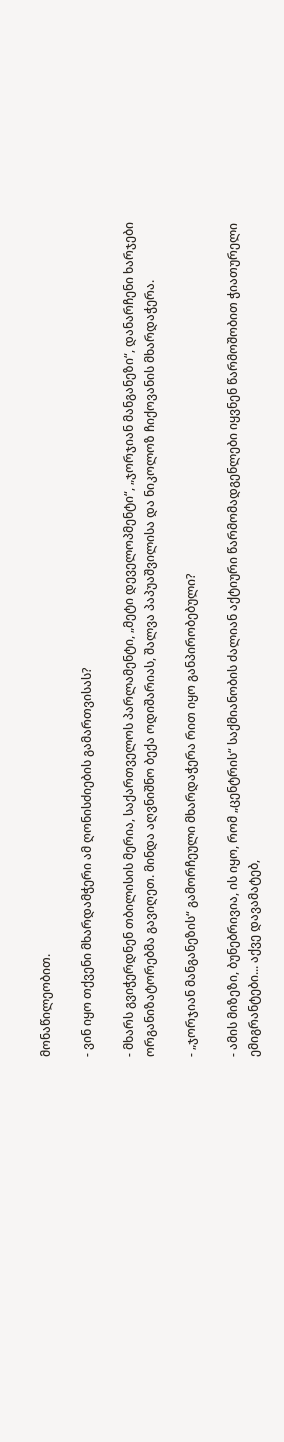მონაწილეობით.

- ვინ იყო თქვენი მხარდამჭერი ამ ღონისძიების გამართვისას?

- მხარს გვიჭერდნენ თბილისის მერია, საქართველოს პარლამენტი, „მეტი დეველოპმენტი“, „ჯორჯიან მანგანეზი“, დანარჩენი ხარჯები ორგანიზატორებმა გავიღეთ. მინდა აღვნიშნო ბექა ოდიშარიას, შალვა პაპუაშვილისა და ნიკოლოზ ჩიქოვანის მხარდაჭერა.

- „ჯორჯიან მანგანეზის“ გამორჩეული მხარდაჭერა რით იყო განპირობებული?

- ამის მიზეზი, ბუნებრივია, ის იყო, რომ „ცენტრის“ საქმიანობის ძალიან აქტიური წარმომადგენლები იყვნენ წარმოშობით ჭიათურელი ემიგრანტები... აქვე დავამატებ,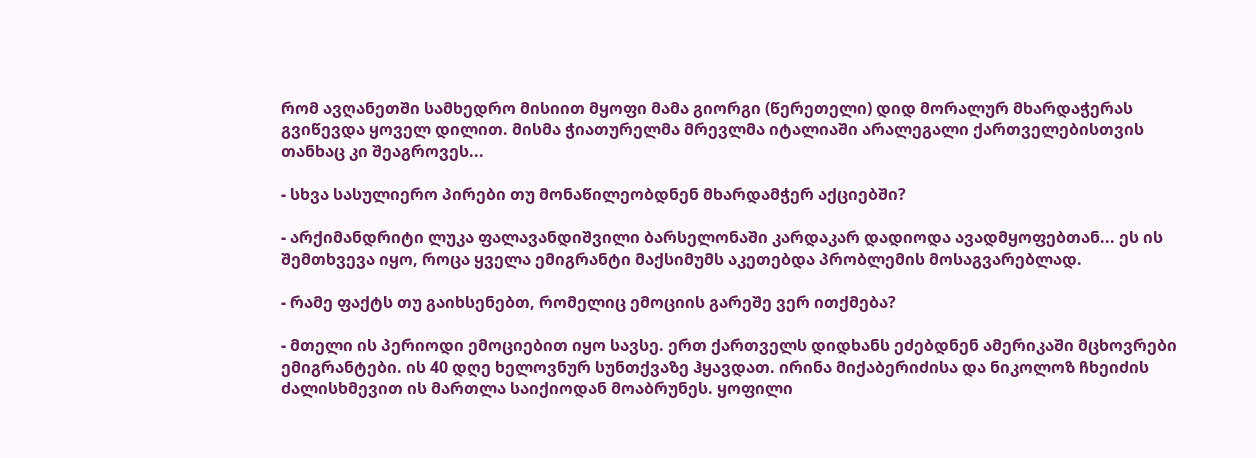რომ ავღანეთში სამხედრო მისიით მყოფი მამა გიორგი (წერეთელი) დიდ მორალურ მხარდაჭერას გვიწევდა ყოველ დილით. მისმა ჭიათურელმა მრევლმა იტალიაში არალეგალი ქართველებისთვის თანხაც კი შეაგროვეს...

- სხვა სასულიერო პირები თუ მონაწილეობდნენ მხარდამჭერ აქციებში?

- არქიმანდრიტი ლუკა ფალავანდიშვილი ბარსელონაში კარდაკარ დადიოდა ავადმყოფებთან... ეს ის შემთხვევა იყო, როცა ყველა ემიგრანტი მაქსიმუმს აკეთებდა პრობლემის მოსაგვარებლად.

- რამე ფაქტს თუ გაიხსენებთ, რომელიც ემოციის გარეშე ვერ ითქმება?

- მთელი ის პერიოდი ემოციებით იყო სავსე. ერთ ქართველს დიდხანს ეძებდნენ ამერიკაში მცხოვრები ემიგრანტები. ის 40 დღე ხელოვნურ სუნთქვაზე ჰყავდათ. ირინა მიქაბერიძისა და ნიკოლოზ ჩხეიძის ძალისხმევით ის მართლა საიქიოდან მოაბრუნეს. ყოფილი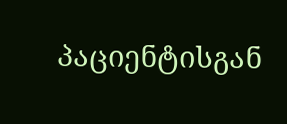პაციენტისგან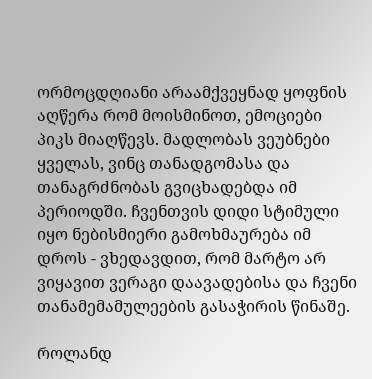ორმოცდღიანი არაამქვეყნად ყოფნის აღწერა რომ მოისმინოთ, ემოციები პიკს მიაღწევს. მადლობას ვეუბნები ყველას, ვინც თანადგომასა და თანაგრძნობას გვიცხადებდა იმ პერიოდში. ჩვენთვის დიდი სტიმული იყო ნებისმიერი გამოხმაურება იმ დროს - ვხედავდით, რომ მარტო არ ვიყავით ვერაგი დაავადებისა და ჩვენი თანამემამულეების გასაჭირის წინაშე.

როლანდ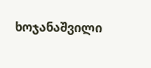ხოჯანაშვილი